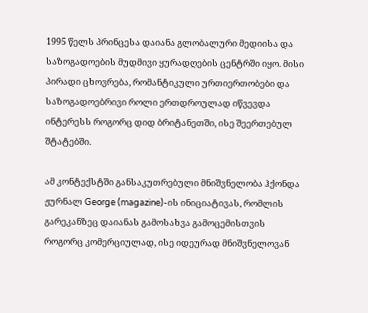1995 წელს პრინცესა დაიანა გლობალური მედიისა და საზოგადოების მუდმივი ყურადღების ცენტრში იყო. მისი პირადი ცხოვრება, რომანტიკული ურთიერთობები და საზოგადოებრივი როლი ერთდროულად იწვევდა ინტერესს როგორც დიდ ბრიტანეთში, ისე შეერთებულ შტატებში.

ამ კონტექსტში განსაკუთრებული მნიშვნელობა ჰქონდა ჟურნალ George (magazine)-ის ინიციატივას, რომლის გარეკანზეც დაიანას გამოსახვა გამოცემისთვის როგორც კომერციულად, ისე იდეურად მნიშვნელოვან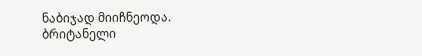ნაბიჯად მიიჩნეოდა.
ბრიტანელი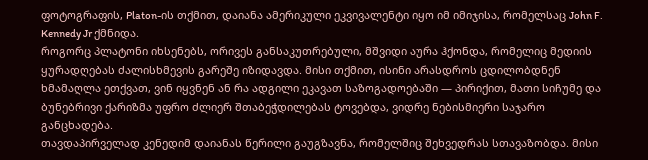ფოტოგრაფის, Platon-ის თქმით, დაიანა ამერიკული ეკვივალენტი იყო იმ იმიჯისა, რომელსაც John F. Kennedy Jr ქმნიდა.
როგორც პლატონი იხსენებს, ორივეს განსაკუთრებული, მშვიდი აურა ჰქონდა, რომელიც მედიის ყურადღებას ძალისხმევის გარეშე იზიდავდა. მისი თქმით, ისინი არასდროს ცდილობდნენ ხმამაღლა ეთქვათ, ვინ იყვნენ ან რა ადგილი ეკავათ საზოგადოებაში — პირიქით, მათი სიჩუმე და ბუნებრივი ქარიზმა უფრო ძლიერ შთაბეჭდილებას ტოვებდა, ვიდრე ნებისმიერი საჯარო განცხადება.
თავდაპირველად კენედიმ დაიანას წერილი გაუგზავნა, რომელშიც შეხვედრას სთავაზობდა. მისი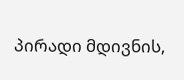პირადი მდივნის,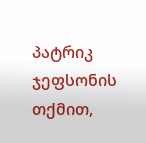პატრიკ ჯეფსონის თქმით,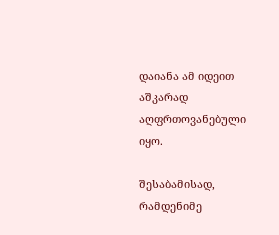დაიანა ამ იდეით აშკარად აღფრთოვანებული იყო.

შესაბამისად, რამდენიმე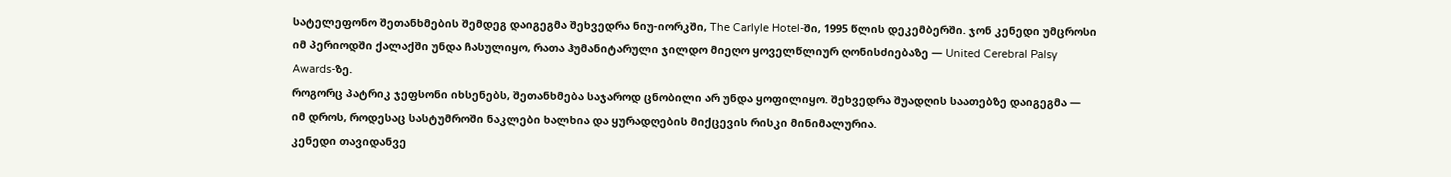სატელეფონო შეთანხმების შემდეგ დაიგეგმა შეხვედრა ნიუ-იორკში, The Carlyle Hotel-ში, 1995 წლის დეკემბერში. ჯონ კენედი უმცროსი იმ პერიოდში ქალაქში უნდა ჩასულიყო, რათა ჰუმანიტარული ჯილდო მიეღო ყოველწლიურ ღონისძიებაზე — United Cerebral Palsy Awards-ზე.
როგორც პატრიკ ჯეფსონი იხსენებს, შეთანხმება საჯაროდ ცნობილი არ უნდა ყოფილიყო. შეხვედრა შუადღის საათებზე დაიგეგმა — იმ დროს, როდესაც სასტუმროში ნაკლები ხალხია და ყურადღების მიქცევის რისკი მინიმალურია.
კენედი თავიდანვე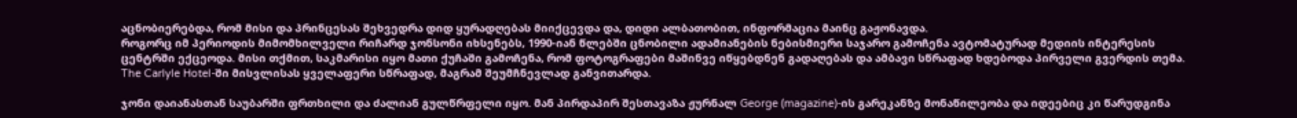აცნობიერებდა, რომ მისი და პრინცესას შეხვედრა დიდ ყურადღებას მიიქცევდა და, დიდი ალბათობით, ინფორმაცია მაინც გაჟონავდა.
როგორც იმ პერიოდის მიმომხილველი რიჩარდ ჯონსონი იხსენებს, 1990-იან წლებში ცნობილი ადამიანების ნებისმიერი საჯარო გამოჩენა ავტომატურად მედიის ინტერესის ცენტრში ექცეოდა. მისი თქმით, საკმარისი იყო მათი ქუჩაში გამოჩენა, რომ ფოტოგრაფები მაშინვე იწყებდნენ გადაღებას და ამბავი სწრაფად ხდებოდა პირველი გვერდის თემა.
The Carlyle Hotel-ში მისვლისას ყველაფერი სწრაფად, მაგრამ შეუმჩნევლად განვითარდა.

ჯონი დაიანასთან საუბარში ფრთხილი და ძალიან გულწრფელი იყო. მან პირდაპირ შესთავაზა ჟურნალ George (magazine)-ის გარეკანზე მონაწილეობა და იდეებიც კი წარუდგინა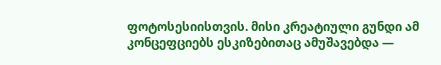ფოტოსესიისთვის. მისი კრეატიული გუნდი ამ კონცეფციებს ესკიზებითაც ამუშავებდა —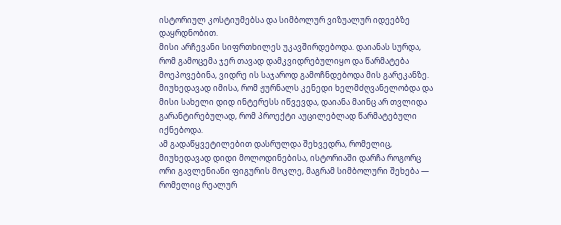ისტორიულ კოსტიუმებსა და სიმბოლურ ვიზუალურ იდეებზე დაყრდნობით.
მისი არჩევანი სიფრთხილეს უკავშირდებოდა. დაიანას სურდა, რომ გამოცემა ჯერ თავად დამკვიდრებულიყო და წარმატება მოეპოვებინა, ვიდრე ის საჯაროდ გამოჩნდებოდა მის გარეკანზე. მიუხედავად იმისა, რომ ჟურნალს კენედი ხელმძღვანელობდა და მისი სახელი დიდ ინტერესს იწვევდა, დაიანა მაინც არ თვლიდა გარანტირებულად, რომ პროექტი აუცილებლად წარმატებული იქნებოდა.
ამ გადაწყვეტილებით დასრულდა შეხვედრა, რომელიც, მიუხედავად დიდი მოლოდინებისა, ისტორიაში დარჩა როგორც ორი გავლენიანი ფიგურის მოკლე, მაგრამ სიმბოლური შეხება — რომელიც რეალურ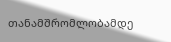თანამშრომლობამდე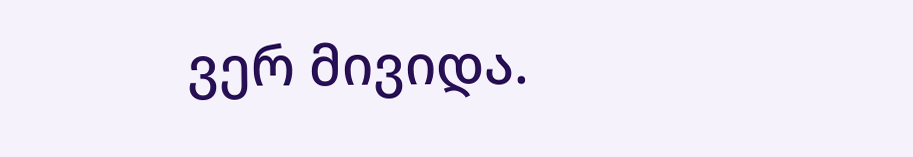ვერ მივიდა.